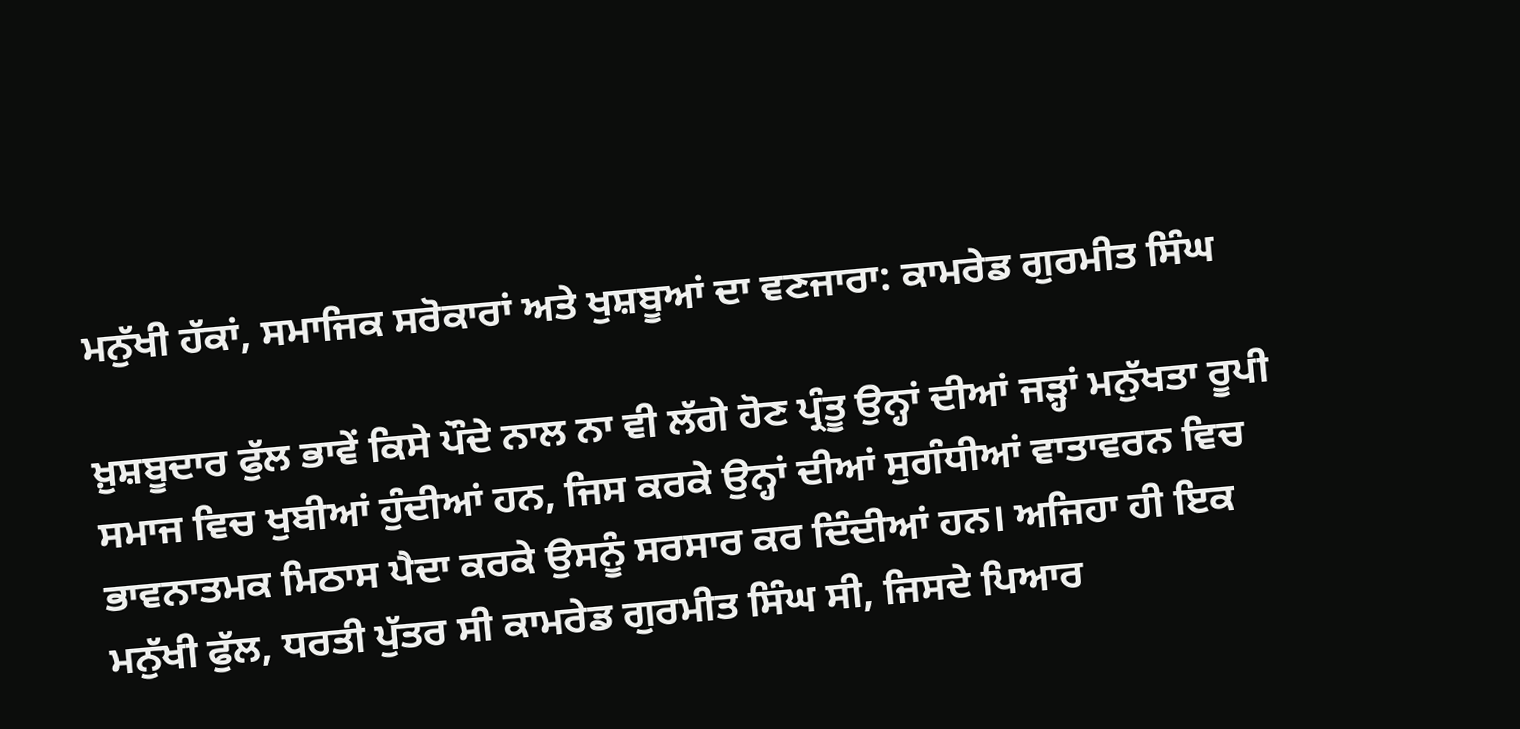ਮਨੁੱਖੀ ਹੱਕਾਂ, ਸਮਾਜਿਕ ਸਰੋਕਾਰਾਂ ਅਤੇ ਖੁਸ਼ਬੂਆਂ ਦਾ ਵਣਜਾਰਾ: ਕਾਮਰੇਡ ਗੁਰਮੀਤ ਸਿੰਘ

ਖ਼ੁਸ਼ਬੂਦਾਰ ਫੁੱਲ ਭਾਵੇਂ ਕਿਸੇ ਪੌਦੇ ਨਾਲ ਨਾ ਵੀ ਲੱਗੇ ਹੋਣ ਪ੍ਰੰਤੂ ਉਨ੍ਹਾਂ ਦੀਆਂ ਜੜ੍ਹਾਂ ਮਨੁੱਖਤਾ ਰੂਪੀ ਸਮਾਜ ਵਿਚ ਖੁਬੀਆਂ ਹੁੰਦੀਆਂ ਹਨ, ਜਿਸ ਕਰਕੇ ਉਨ੍ਹਾਂ ਦੀਆਂ ਸੁਗੰਧੀਆਂ ਵਾਤਾਵਰਨ ਵਿਚ ਭਾਵਨਾਤਮਕ ਮਿਠਾਸ ਪੈਦਾ ਕਰਕੇ ਉਸਨੂੰ ਸਰਸਾਰ ਕਰ ਦਿੰਦੀਆਂ ਹਨ। ਅਜਿਹਾ ਹੀ ਇਕ ਮਨੁੱਖੀ ਫੁੱਲ, ਧਰਤੀ ਪੁੱਤਰ ਸੀ ਕਾਮਰੇਡ ਗੁਰਮੀਤ ਸਿੰਘ ਸੀ, ਜਿਸਦੇ ਪਿਆਰ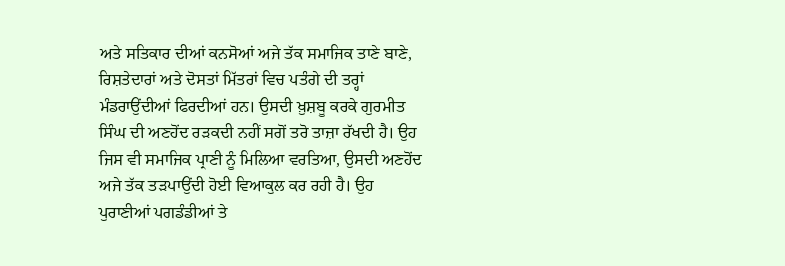ਅਤੇ ਸਤਿਕਾਰ ਦੀਆਂ ਕਨਸੋਆਂ ਅਜੇ ਤੱਕ ਸਮਾਜਿਕ ਤਾਣੇ ਬਾਣੇ, ਰਿਸ਼ਤੇਦਾਰਾਂ ਅਤੇ ਦੋਸਤਾਂ ਮਿੱਤਰਾਂ ਵਿਚ ਪਤੰਗੇ ਦੀ ਤਰ੍ਹਾਂ ਮੰਡਰਾਉਂਦੀਆਂ ਫਿਰਦੀਆਂ ਹਨ। ਉਸਦੀ ਖ਼ੁਸ਼ਬੂ ਕਰਕੇ ਗੁਰਮੀਤ ਸਿੰਘ ਦੀ ਅਣਹੋਂਦ ਰੜਕਦੀ ਨਹੀਂ ਸਗੋਂ ਤਰੋ ਤਾਜ਼ਾ ਰੱਖਦੀ ਹੈ। ਉਹ ਜਿਸ ਵੀ ਸਮਾਜਿਕ ਪ੍ਰਾਣੀ ਨੂੰ ਮਿਲਿਆ ਵਰਤਿਆ, ਉਸਦੀ ਅਣਹੋਂਦ ਅਜੇ ਤੱਕ ਤੜਪਾਉਂਦੀ ਹੋਈ ਵਿਆਕੁਲ ਕਰ ਰਹੀ ਹੈ। ਉਹ ਪੁਰਾਣੀਆਂ ਪਗਡੰਡੀਆਂ ਤੇ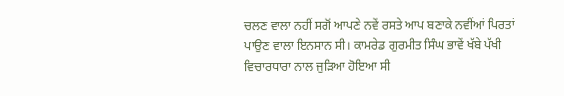ਚਲਣ ਵਾਲਾ ਨਹੀਂ ਸਗੋਂ ਆਪਣੇ ਨਵੇਂ ਰਸਤੇ ਆਪ ਬਣਾਕੇ ਨਵੀਂਆਂ ਪਿਰਤਾਂ ਪਾਉਣ ਵਾਲਾ ਇਨਸਾਨ ਸੀ। ਕਾਮਰੇਡ ਗੁਰਮੀਤ ਸਿੰਘ ਭਾਵੇਂ ਖੱਬੇ ਪੱਖੀ ਵਿਚਾਰਧਾਰਾ ਨਾਲ ਜੁੜਿਆ ਹੋਇਆ ਸੀ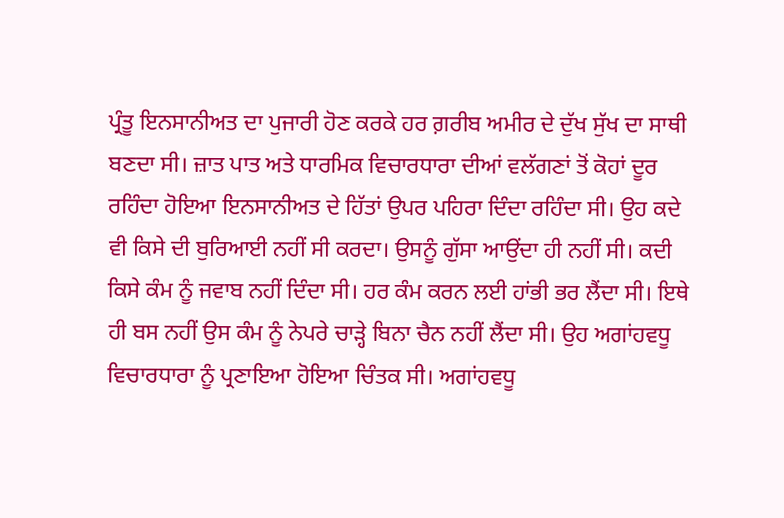ਪ੍ਰੰਤੂ ਇਨਸਾਨੀਅਤ ਦਾ ਪੁਜਾਰੀ ਹੋਣ ਕਰਕੇ ਹਰ ਗ਼ਰੀਬ ਅਮੀਰ ਦੇ ਦੁੱਖ ਸੁੱਖ ਦਾ ਸਾਥੀ ਬਣਦਾ ਸੀ। ਜ਼ਾਤ ਪਾਤ ਅਤੇ ਧਾਰਮਿਕ ਵਿਚਾਰਧਾਰਾ ਦੀਆਂ ਵਲੱਗਣਾਂ ਤੋਂ ਕੋਹਾਂ ਦੂਰ ਰਹਿੰਦਾ ਹੋਇਆ ਇਨਸਾਨੀਅਤ ਦੇ ਹਿੱਤਾਂ ਉਪਰ ਪਹਿਰਾ ਦਿੰਦਾ ਰਹਿੰਦਾ ਸੀ। ਉਹ ਕਦੇ ਵੀ ਕਿਸੇ ਦੀ ਬੁਰਿਆਈ ਨਹੀਂ ਸੀ ਕਰਦਾ। ਉਸਨੂੰ ਗੁੱਸਾ ਆਉਂਦਾ ਹੀ ਨਹੀਂ ਸੀ। ਕਦੀ ਕਿਸੇ ਕੰਮ ਨੂੰ ਜਵਾਬ ਨਹੀਂ ਦਿੰਦਾ ਸੀ। ਹਰ ਕੰਮ ਕਰਨ ਲਈ ਹਾਂਭੀ ਭਰ ਲੈਂਦਾ ਸੀ। ਇਥੇ ਹੀ ਬਸ ਨਹੀਂ ਉਸ ਕੰਮ ਨੂੰ ਨੇਪਰੇ ਚਾੜ੍ਹੇ ਬਿਨਾ ਚੈਨ ਨਹੀਂ ਲੈਂਦਾ ਸੀ। ਉਹ ਅਗਾਂਹਵਧੂ ਵਿਚਾਰਧਾਰਾ ਨੂੰ ਪ੍ਰਣਾਇਆ ਹੋਇਆ ਚਿੰਤਕ ਸੀ। ਅਗਾਂਹਵਧੂ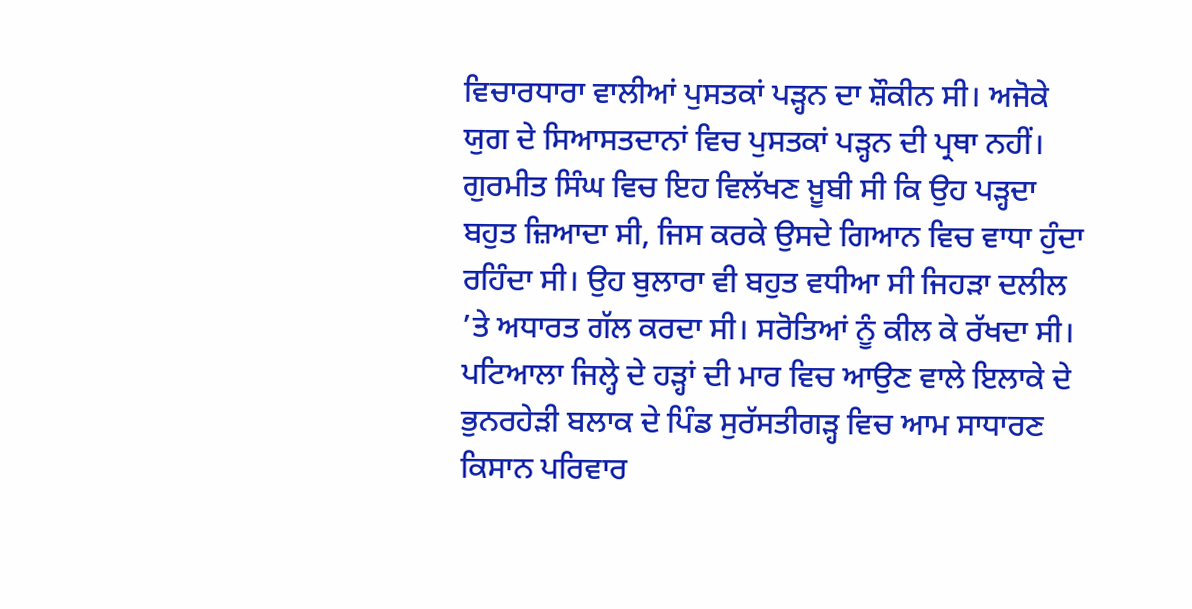ਵਿਚਾਰਧਾਰਾ ਵਾਲੀਆਂ ਪੁਸਤਕਾਂ ਪੜ੍ਹਨ ਦਾ ਸ਼ੌਕੀਨ ਸੀ। ਅਜੋਕੇ ਯੁਗ ਦੇ ਸਿਆਸਤਦਾਨਾਂ ਵਿਚ ਪੁਸਤਕਾਂ ਪੜ੍ਹਨ ਦੀ ਪ੍ਰਥਾ ਨਹੀਂ। ਗੁਰਮੀਤ ਸਿੰਘ ਵਿਚ ਇਹ ਵਿਲੱਖਣ ਖ਼ੂਬੀ ਸੀ ਕਿ ਉਹ ਪੜ੍ਹਦਾ ਬਹੁਤ ਜ਼ਿਆਦਾ ਸੀ, ਜਿਸ ਕਰਕੇ ਉਸਦੇ ਗਿਆਨ ਵਿਚ ਵਾਧਾ ਹੁੰਦਾ ਰਹਿੰਦਾ ਸੀ। ਉਹ ਬੁਲਾਰਾ ਵੀ ਬਹੁਤ ਵਧੀਆ ਸੀ ਜਿਹੜਾ ਦਲੀਲ ’ਤੇ ਅਧਾਰਤ ਗੱਲ ਕਰਦਾ ਸੀ। ਸਰੋਤਿਆਂ ਨੂੰ ਕੀਲ ਕੇ ਰੱਖਦਾ ਸੀ। ਪਟਿਆਲਾ ਜਿਲ੍ਹੇ ਦੇ ਹੜ੍ਹਾਂ ਦੀ ਮਾਰ ਵਿਚ ਆਉਣ ਵਾਲੇ ਇਲਾਕੇ ਦੇ ਭੁਨਰਹੇੜੀ ਬਲਾਕ ਦੇ ਪਿੰਡ ਸੁਰੱਸਤੀਗੜ੍ਹ ਵਿਚ ਆਮ ਸਾਧਾਰਣ ਕਿਸਾਨ ਪਰਿਵਾਰ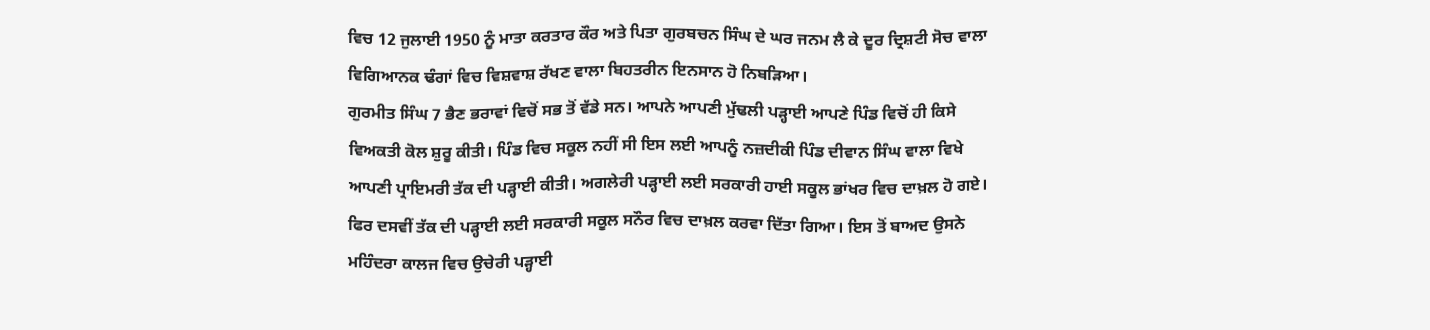ਵਿਚ 12 ਜੁਲਾਈ 1950 ਨੂੰ ਮਾਤਾ ਕਰਤਾਰ ਕੌਰ ਅਤੇ ਪਿਤਾ ਗੁਰਬਚਨ ਸਿੰਘ ਦੇ ਘਰ ਜਨਮ ਲੈ ਕੇ ਦੂਰ ਦ੍ਰਿਸ਼ਟੀ ਸੋਚ ਵਾਲਾ ਵਿਗਿਆਨਕ ਢੰਗਾਂ ਵਿਚ ਵਿਸ਼ਵਾਸ਼ ਰੱਖਣ ਵਾਲਾ ਬਿਹਤਰੀਨ ਇਨਸਾਨ ਹੋ ਨਿਬੜਿਆ।
ਗੁਰਮੀਤ ਸਿੰਘ 7 ਭੈਣ ਭਰਾਵਾਂ ਵਿਚੋਂ ਸਭ ਤੋਂ ਵੱਡੇ ਸਨ। ਆਪਨੇ ਆਪਣੀ ਮੁੱਢਲੀ ਪੜ੍ਹਾਈ ਆਪਣੇ ਪਿੰਡ ਵਿਚੋਂ ਹੀ ਕਿਸੇ ਵਿਅਕਤੀ ਕੋਲ ਸ਼ੁਰੂ ਕੀਤੀ। ਪਿੰਡ ਵਿਚ ਸਕੂਲ ਨਹੀਂ ਸੀ ਇਸ ਲਈ ਆਪਨੂੰ ਨਜ਼ਦੀਕੀ ਪਿੰਡ ਦੀਵਾਨ ਸਿੰਘ ਵਾਲਾ ਵਿਖੇ ਆਪਣੀ ਪ੍ਰਾਇਮਰੀ ਤੱਕ ਦੀ ਪੜ੍ਹਾਈ ਕੀਤੀ। ਅਗਲੇਰੀ ਪੜ੍ਹਾਈ ਲਈ ਸਰਕਾਰੀ ਹਾਈ ਸਕੂਲ ਭਾਂਖਰ ਵਿਚ ਦਾਖ਼ਲ ਹੋ ਗਏ। ਫਿਰ ਦਸਵੀਂ ਤੱਕ ਦੀ ਪੜ੍ਹਾਈ ਲਈ ਸਰਕਾਰੀ ਸਕੂਲ ਸਨੌਰ ਵਿਚ ਦਾਖ਼ਲ ਕਰਵਾ ਦਿੱਤਾ ਗਿਆ। ਇਸ ਤੋਂ ਬਾਅਦ ਉਸਨੇ ਮਹਿੰਦਰਾ ਕਾਲਜ ਵਿਚ ਉਚੇਰੀ ਪੜ੍ਹਾਈ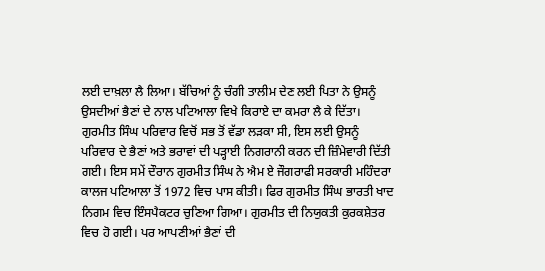ਲਈ ਦਾਖ਼ਲਾ ਲੈ ਲਿਆ। ਬੱਚਿਆਂ ਨੂੰ ਚੰਗੀ ਤਾਲੀਮ ਦੇਣ ਲਈ ਪਿਤਾ ਨੇ ਉਸਨੂੰ ਉਸਦੀਆਂ ਭੈਣਾਂ ਦੇ ਨਾਲ ਪਟਿਆਲਾ ਵਿਖੇ ਕਿਰਾਏ ਦਾ ਕਮਰਾ ਲੈ ਕੇ ਦਿੱਤਾ। ਗੁਰਮੀਤ ਸਿੰਘ ਪਰਿਵਾਰ ਵਿਚੋਂ ਸਭ ਤੋਂ ਵੱਡਾ ਲੜਕਾ ਸੀ, ਇਸ ਲਈ ਉਸਨੂੰ ਪਰਿਵਾਰ ਦੇ ਭੈਣਾਂ ਅਤੇ ਭਰਾਵਾਂ ਦੀ ਪੜ੍ਹਾਈ ਨਿਗਰਾਨੀ ਕਰਨ ਦੀ ਜ਼ਿੰਮੇਵਾਰੀ ਦਿੱਤੀ ਗਈ। ਇਸ ਸਮੇਂ ਦੌਰਾਨ ਗੁਰਮੀਤ ਸਿੰਘ ਨੇ ਐਮ ਏ ਜੌਗਰਾਫੀ ਸਰਕਾਰੀ ਮਹਿੰਦਰਾ ਕਾਲਜ ਪਟਿਆਲਾ ਤੋਂ 1972 ਵਿਚ ਪਾਸ ਕੀਤੀ। ਫਿਰ ਗੁਰਮੀਤ ਸਿੰਘ ਭਾਰਤੀ ਖਾਦ ਨਿਗਮ ਵਿਚ ਇੰਸਪੈਕਟਰ ਚੁਣਿਆ ਗਿਆ। ਗੁਰਮੀਤ ਦੀ ਨਿਯੁਕਤੀ ਕੁਰਕਸ਼ੇਤਰ ਵਿਚ ਹੋ ਗਈ। ਪਰ ਆਪਣੀਆਂ ਭੈਣਾਂ ਦੀ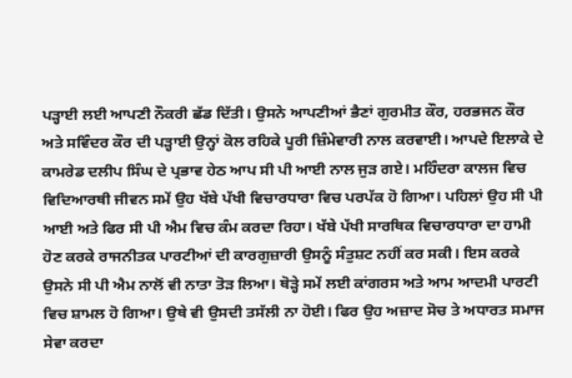ਪੜ੍ਹਾਈ ਲਈ ਆਪਣੀ ਨੌਕਰੀ ਛੱਡ ਦਿੱਤੀ। ਉਸਨੇ ਆਪਣੀਆਂ ਭੈਣਾਂ ਗੁਰਮੀਤ ਕੌਰ, ਹਰਭਜਨ ਕੌਰ ਅਤੇ ਸਵਿੰਦਰ ਕੌਰ ਦੀ ਪੜ੍ਹਾਈ ਉਨ੍ਹਾਂ ਕੋਲ ਰਹਿਕੇ ਪੂਰੀ ਜ਼ਿੰਮੇਵਾਰੀ ਨਾਲ ਕਰਵਾਈ। ਆਪਦੇ ਇਲਾਕੇ ਦੇ ਕਾਮਰੇਡ ਦਲੀਪ ਸਿੰਘ ਦੇ ਪ੍ਰਭਾਵ ਹੇਠ ਆਪ ਸੀ ਪੀ ਆਈ ਨਾਲ ਜੁੜ ਗਏ। ਮਹਿੰਦਰਾ ਕਾਲਜ ਵਿਚ ਵਿਦਿਆਰਥੀ ਜੀਵਨ ਸਮੇਂ ਉਹ ਖੱਬੇ ਪੱਖੀ ਵਿਚਾਰਧਾਰਾ ਵਿਚ ਪਰਪੱਕ ਹੋ ਗਿਆ। ਪਹਿਲਾਂ ਉਹ ਸੀ ਪੀ ਆਈ ਅਤੇ ਫਿਰ ਸੀ ਪੀ ਐਮ ਵਿਚ ਕੰਮ ਕਰਦਾ ਰਿਹਾ। ਖੱਬੇ ਪੱਖੀ ਸਾਰਥਿਕ ਵਿਚਾਰਧਾਰਾ ਦਾ ਹਾਮੀ ਹੋਣ ਕਰਕੇ ਰਾਜਨੀਤਕ ਪਾਰਟੀਆਂ ਦੀ ਕਾਰਗੁਜ਼ਾਰੀ ਉਸਨੂੰ ਸੰਤੁਸ਼ਟ ਨਹੀਂ ਕਰ ਸਕੀ। ਇਸ ਕਰਕੇ ਉਸਨੇ ਸੀ ਪੀ ਐਮ ਨਾਲੋਂ ਵੀ ਨਾਤਾ ਤੋੜ ਲਿਆ। ਥੋੜ੍ਹੇ ਸਮੇਂ ਲਈ ਕਾਂਗਰਸ ਅਤੇ ਆਮ ਆਦਮੀ ਪਾਰਟੀ ਵਿਚ ਸ਼ਾਮਲ ਹੋ ਗਿਆ। ਉਥੇ ਵੀ ਉਸਦੀ ਤਸੱਲੀ ਨਾ ਹੋਈ। ਫਿਰ ਉਹ ਅਜ਼ਾਦ ਸੋਚ ਤੇ ਅਧਾਰਤ ਸਮਾਜ ਸੇਵਾ ਕਰਦਾ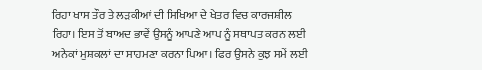ਰਿਹਾ ਖਾਸ ਤੌਰ ਤੇ ਲੜਕੀਆਂ ਦੀ ਸਿਖਿਆ ਦੇ ਖੇਤਰ ਵਿਚ ਕਾਰਜਸ਼ੀਲ ਰਿਹਾ। ਇਸ ਤੋਂ ਬਾਅਦ ਭਾਵੇਂ ਉਸਨੂੰ ਆਪਣੇ ਆਪ ਨੂੰ ਸਥਾਪਤ ਕਰਨ ਲਈ ਅਨੇਕਾਂ ਮੁਸ਼ਕਲਾਂ ਦਾ ਸਾਹਮਣਾ ਕਰਨਾ ਪਿਆ। ਫਿਰ ਉਸਨੇ ਕੁਝ ਸਮੇਂ ਲਈ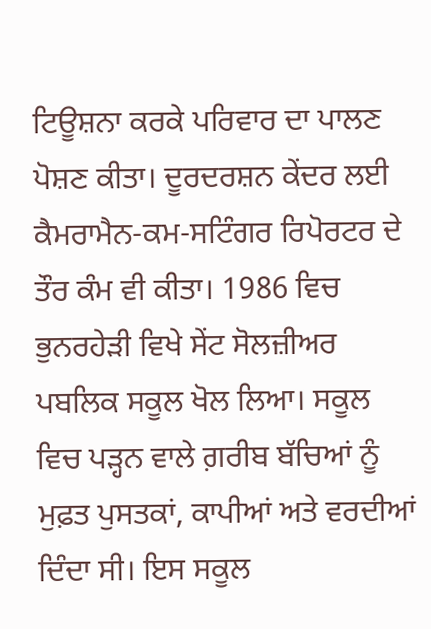ਟਿਊਸ਼ਨਾ ਕਰਕੇ ਪਰਿਵਾਰ ਦਾ ਪਾਲਣ ਪੋਸ਼ਣ ਕੀਤਾ। ਦੂਰਦਰਸ਼ਨ ਕੇਂਦਰ ਲਈ ਕੈਮਰਾਮੈਨ-ਕਮ-ਸਟਿੰਗਰ ਰਿਪੋਰਟਰ ਦੇ ਤੌਰ ਕੰਮ ਵੀ ਕੀਤਾ। 1986 ਵਿਚ ਭੁਨਰਹੇੜੀ ਵਿਖੇ ਸੇਂਟ ਸੋਲਜ਼ੀਅਰ ਪਬਲਿਕ ਸਕੂਲ ਖੋਲ ਲਿਆ। ਸਕੂਲ ਵਿਚ ਪੜ੍ਹਨ ਵਾਲੇ ਗ਼ਰੀਬ ਬੱਚਿਆਂ ਨੂੰ ਮੁਫ਼ਤ ਪੁਸਤਕਾਂ, ਕਾਪੀਆਂ ਅਤੇ ਵਰਦੀਆਂ ਦਿੰਦਾ ਸੀ। ਇਸ ਸਕੂਲ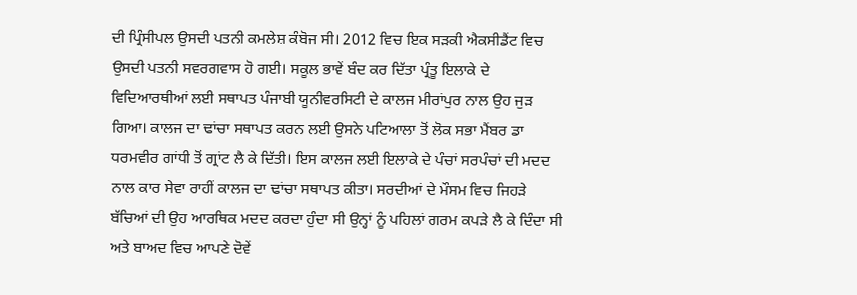ਦੀ ਪ੍ਰਿੰਸੀਪਲ ਉਸਦੀ ਪਤਨੀ ਕਮਲੇਸ਼ ਕੰਬੋਜ ਸੀ। 2012 ਵਿਚ ਇਕ ਸੜਕੀ ਐਕਸੀਡੈਂਟ ਵਿਚ ਉਸਦੀ ਪਤਨੀ ਸਵਰਗਵਾਸ ਹੋ ਗਈ। ਸਕੂਲ ਭਾਵੇਂ ਬੰਦ ਕਰ ਦਿੱਤਾ ਪ੍ਰੰਤੂ ਇਲਾਕੇ ਦੇ ਵਿਦਿਆਰਥੀਆਂ ਲਈ ਸਥਾਪਤ ਪੰਜਾਬੀ ਯੂਨੀਵਰਸਿਟੀ ਦੇ ਕਾਲਜ ਮੀਰਾਂਪੁਰ ਨਾਲ ਉਹ ਜੁੜ ਗਿਆ। ਕਾਲਜ ਦਾ ਢਾਂਚਾ ਸਥਾਪਤ ਕਰਨ ਲਈ ਉਸਨੇ ਪਟਿਆਲਾ ਤੋਂ ਲੋਕ ਸਭਾ ਮੈਂਬਰ ਡਾ ਧਰਮਵੀਰ ਗਾਂਧੀ ਤੋਂ ਗ੍ਰਾਂਟ ਲੈ ਕੇ ਦਿੱਤੀ। ਇਸ ਕਾਲਜ ਲਈ ਇਲਾਕੇ ਦੇ ਪੰਚਾਂ ਸਰਪੰਚਾਂ ਦੀ ਮਦਦ ਨਾਲ ਕਾਰ ਸੇਵਾ ਰਾਹੀਂ ਕਾਲਜ ਦਾ ਢਾਂਚਾ ਸਥਾਪਤ ਕੀਤਾ। ਸਰਦੀਆਂ ਦੇ ਮੌਸਮ ਵਿਚ ਜਿਹੜੇ ਬੱਚਿਆਂ ਦੀ ਉਹ ਆਰਥਿਕ ਮਦਦ ਕਰਦਾ ਹੁੰਦਾ ਸੀ ਉਨ੍ਹਾਂ ਨੂੰ ਪਹਿਲਾਂ ਗਰਮ ਕਪੜੇ ਲੈ ਕੇ ਦਿੰਦਾ ਸੀ ਅਤੇ ਬਾਅਦ ਵਿਚ ਆਪਣੇ ਦੋਵੇਂ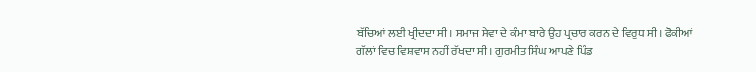ਬੱਚਿਆਂ ਲਈ ਖ੍ਰੀਦਦਾ ਸੀ। ਸਮਾਜ ਸੇਵਾ ਦੇ ਕੰਮਾ ਬਾਰੇ ਉਹ ਪ੍ਰਚਾਰ ਕਰਨ ਦੇ ਵਿਰੁਧ ਸੀ। ਫੋਕੀਆਂ ਗੱਲਾਂ ਵਿਚ ਵਿਸ਼ਵਾਸ ਨਹੀਂ ਰੱਖਦਾ ਸੀ। ਗੁਰਮੀਤ ਸਿੰਘ ਆਪਣੇ ਪਿੰਡ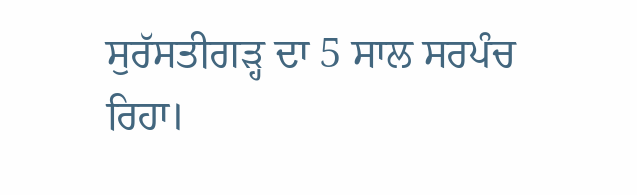ਸੁਰੱਸਤੀਗੜ੍ਹ ਦਾ 5 ਸਾਲ ਸਰਪੰਚ ਰਿਹਾ।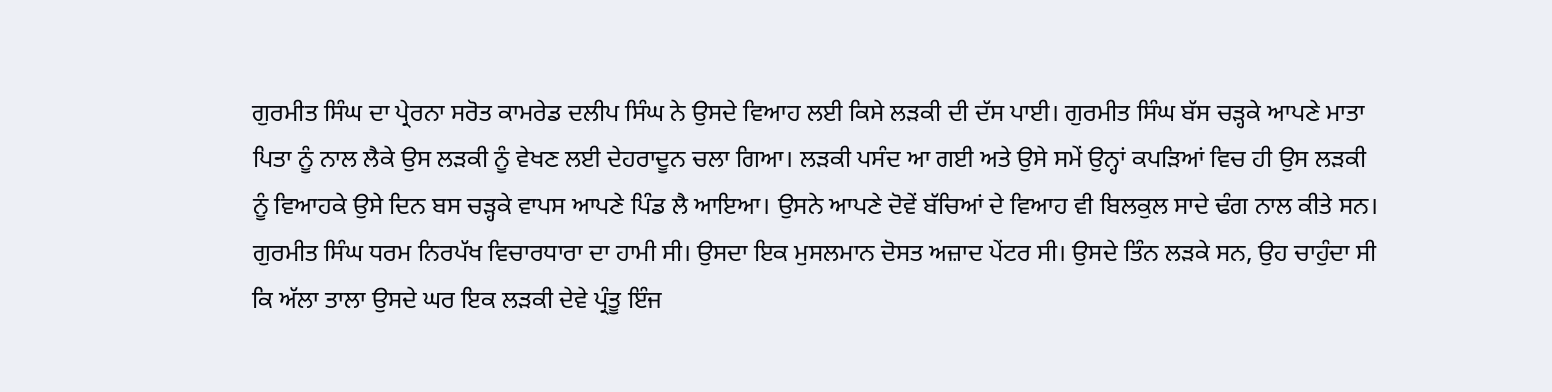ਗੁਰਮੀਤ ਸਿੰਘ ਦਾ ਪ੍ਰੇਰਨਾ ਸਰੋਤ ਕਾਮਰੇਡ ਦਲੀਪ ਸਿੰਘ ਨੇ ਉਸਦੇ ਵਿਆਹ ਲਈ ਕਿਸੇ ਲੜਕੀ ਦੀ ਦੱਸ ਪਾਈ। ਗੁਰਮੀਤ ਸਿੰਘ ਬੱਸ ਚੜ੍ਹਕੇ ਆਪਣੇ ਮਾਤਾ ਪਿਤਾ ਨੂੰ ਨਾਲ ਲੈਕੇ ਉਸ ਲੜਕੀ ਨੂੰ ਵੇਖਣ ਲਈ ਦੇਹਰਾਦੂਨ ਚਲਾ ਗਿਆ। ਲੜਕੀ ਪਸੰਦ ਆ ਗਈ ਅਤੇ ਉਸੇ ਸਮੇਂ ਉਨ੍ਹਾਂ ਕਪੜਿਆਂ ਵਿਚ ਹੀ ਉਸ ਲੜਕੀ ਨੂੰ ਵਿਆਹਕੇ ਉਸੇ ਦਿਨ ਬਸ ਚੜ੍ਹਕੇ ਵਾਪਸ ਆਪਣੇ ਪਿੰਡ ਲੈ ਆਇਆ। ਉਸਨੇ ਆਪਣੇ ਦੋਵੇਂ ਬੱਚਿਆਂ ਦੇ ਵਿਆਹ ਵੀ ਬਿਲਕੁਲ ਸਾਦੇ ਢੰਗ ਨਾਲ ਕੀਤੇ ਸਨ।
ਗੁਰਮੀਤ ਸਿੰਘ ਧਰਮ ਨਿਰਪੱਖ ਵਿਚਾਰਧਾਰਾ ਦਾ ਹਾਮੀ ਸੀ। ਉਸਦਾ ਇਕ ਮੁਸਲਮਾਨ ਦੋਸਤ ਅਜ਼ਾਦ ਪੇਂਟਰ ਸੀ। ਉਸਦੇ ਤਿੰਨ ਲੜਕੇ ਸਨ, ਉਹ ਚਾਹੁੰਦਾ ਸੀ ਕਿ ਅੱਲਾ ਤਾਲਾ ਉਸਦੇ ਘਰ ਇਕ ਲੜਕੀ ਦੇਵੇ ਪ੍ਰੰਤੂ ਇੰਜ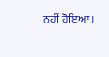ਨਹੀਂ ਹੋਇਆ।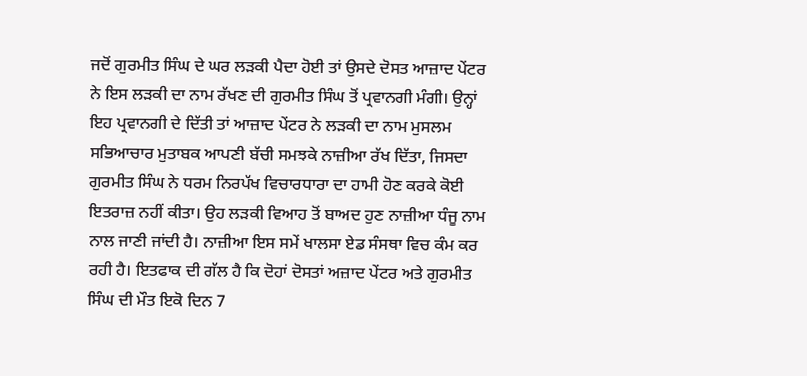ਜਦੋਂ ਗੁਰਮੀਤ ਸਿੰਘ ਦੇ ਘਰ ਲੜਕੀ ਪੈਦਾ ਹੋਈ ਤਾਂ ਉਸਦੇ ਦੋਸਤ ਆਜ਼ਾਦ ਪੇਂਟਰ ਨੇ ਇਸ ਲੜਕੀ ਦਾ ਨਾਮ ਰੱਖਣ ਦੀ ਗੁਰਮੀਤ ਸਿੰਘ ਤੋਂ ਪ੍ਰਵਾਨਗੀ ਮੰਗੀ। ਉਨ੍ਹਾਂ ਇਹ ਪ੍ਰਵਾਨਗੀ ਦੇ ਦਿੱਤੀ ਤਾਂ ਆਜ਼ਾਦ ਪੇਂਟਰ ਨੇ ਲੜਕੀ ਦਾ ਨਾਮ ਮੁਸਲਮ ਸਭਿਆਚਾਰ ਮੁਤਾਬਕ ਆਪਣੀ ਬੱਚੀ ਸਮਝਕੇ ਨਾਜ਼ੀਆ ਰੱਖ ਦਿੱਤਾ, ਜਿਸਦਾ ਗੁਰਮੀਤ ਸਿੰਘ ਨੇ ਧਰਮ ਨਿਰਪੱਖ ਵਿਚਾਰਧਾਰਾ ਦਾ ਹਾਮੀ ਹੋਣ ਕਰਕੇ ਕੋਈ ਇਤਰਾਜ਼ ਨਹੀਂ ਕੀਤਾ। ਉਹ ਲੜਕੀ ਵਿਆਹ ਤੋਂ ਬਾਅਦ ਹੁਣ ਨਾਜ਼ੀਆ ਧੰਜੂ ਨਾਮ ਨਾਲ ਜਾਣੀ ਜਾਂਦੀ ਹੈ। ਨਾਜ਼ੀਆ ਇਸ ਸਮੇਂ ਖਾਲਸਾ ਏਡ ਸੰਸਥਾ ਵਿਚ ਕੰਮ ਕਰ ਰਹੀ ਹੈ। ਇਤਫਾਕ ਦੀ ਗੱਲ ਹੈ ਕਿ ਦੋਹਾਂ ਦੋਸਤਾਂ ਅਜ਼ਾਦ ਪੇਂਟਰ ਅਤੇ ਗੁਰਮੀਤ ਸਿੰਘ ਦੀ ਮੌਤ ਇਕੋ ਦਿਨ 7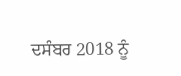ਦਸੰਬਰ 2018 ਨੂੰ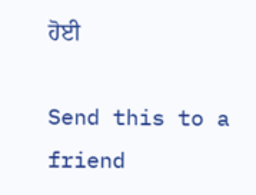ਹੋਈ

Send this to a friend